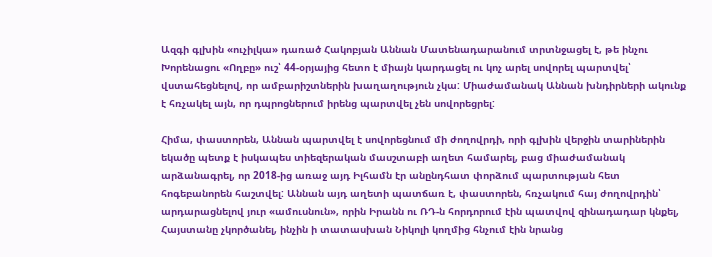Ազգի գլխին «ուչիլկա» դառած Հակոբյան Աննան Մատենադարանում տրտնջացել է, թե ինչու Խորենացու «Ողբը» ուշ՝ 44-օրյայից հետո է միայն կարդացել ու կոչ արել սովորել պարտվել՝ վստահեցնելով, որ ամբարիշտներին խաղաղություն չկա: Միաժամանակ Աննան խնդիրների ակունք է հռչակել այն, որ դպրոցներում իրենց պարտվել չեն սովորեցրել:

Հիմա, փաստորեն, Աննան պարտվել է սովորեցնում մի ժողովրդի, որի գլխին վերջին տարիներին եկածը պետք է իսկապես տիեզերական մասշտաբի աղետ համարել, բաց միաժամանակ արձանագրել, որ 2018-ից առաջ այդ Իլհամն էր անընդհատ փորձում պարտության հետ հոգեբանորեն հաշտվել: Աննան այդ աղետի պատճառ է, փաստորեն, հռչակում հայ ժողովրդին՝ արդարացնելով յուր «ամուսնուն», որին Իրանն ու ՌԴ-ն հորդորում էին պատվով զինադադար կնքել, Հայստանը չկործանել, ինչին ի տատասխան Նիկոլի կողմից հնչում էին նրանց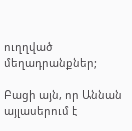ուղղված մեղադրանքներ;

Բացի այն, որ Աննան այլասերում է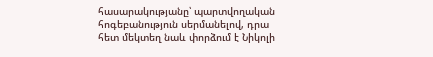հասարակությանը՝ պարտվողական հոգեբանություն սերմանելով, դրա հետ մեկտեղ նաև փորձում է Նիկոլի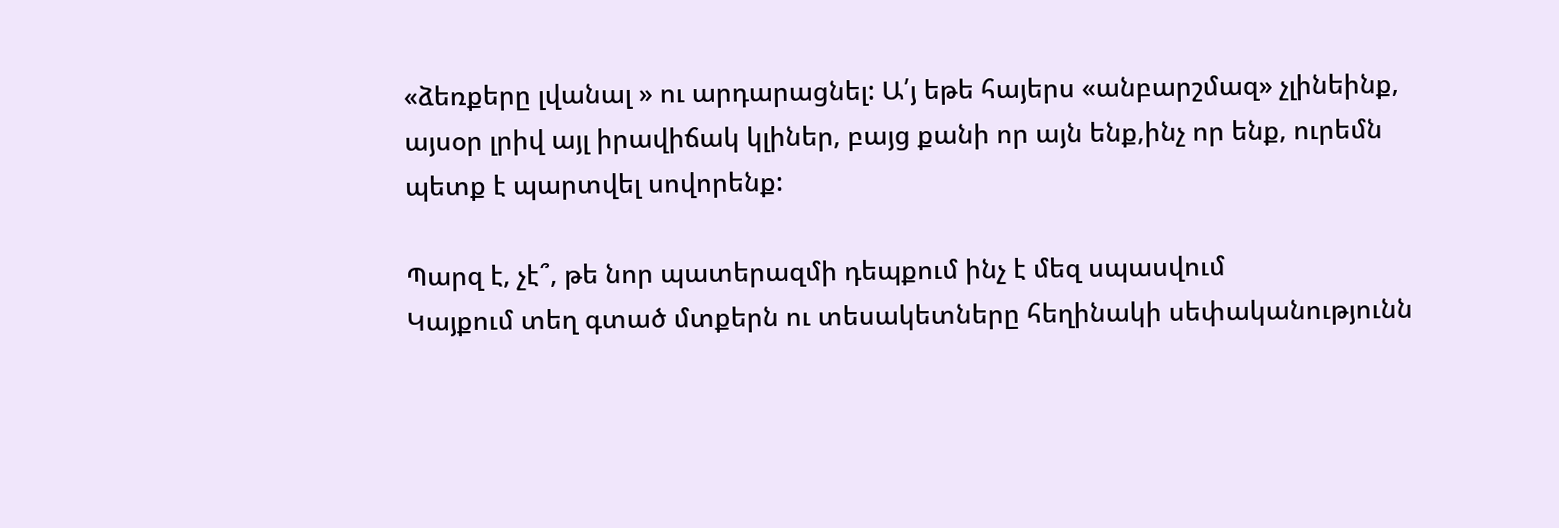«ձեռքերը լվանալ » ու արդարացնել: Ա՛յ եթե հայերս «անբարշմազ» չլինեինք, այսօր լրիվ այլ իրավիճակ կլիներ, բայց քանի որ այն ենք,ինչ որ ենք, ուրեմն պետք է պարտվել սովորենք:

Պարզ է, չէ՞, թե նոր պատերազմի դեպքում ինչ է մեզ սպասվում
Կայքում տեղ գտած մտքերն ու տեսակետները հեղինակի սեփականությունն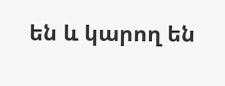են և կարող են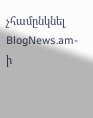չհամընկնել BlogNews.am-ի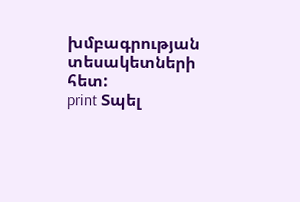խմբագրության տեսակետների հետ:
print Տպել